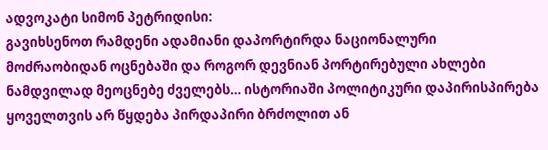ადვოკატი სიმონ პეტრიდისი:
გავიხსენოთ რამდენი ადამიანი დაპორტირდა ნაციონალური მოძრაობიდან ოცნებაში და როგორ დევნიან პორტირებული ახლები ნამდვილად მეოცნებე ძველებს… ისტორიაში პოლიტიკური დაპირისპირება ყოველთვის არ წყდება პირდაპირი ბრძოლით ან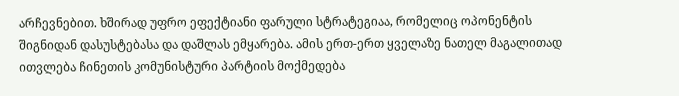არჩევნებით. ხშირად უფრო ეფექტიანი ფარული სტრატეგიაა, რომელიც ოპონენტის შიგნიდან დასუსტებასა და დაშლას ემყარება. ამის ერთ-ერთ ყველაზე ნათელ მაგალითად ითვლება ჩინეთის კომუნისტური პარტიის მოქმედება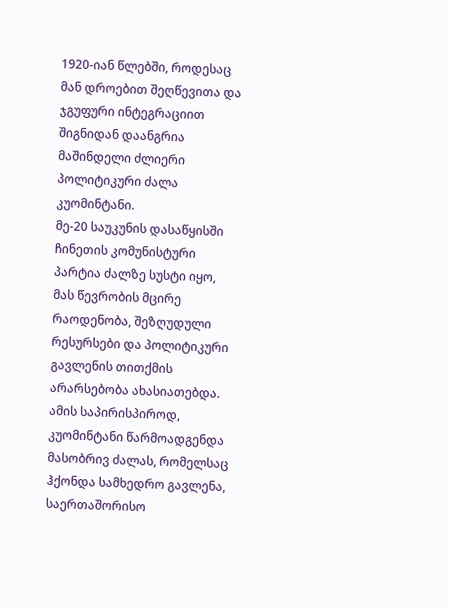1920-იან წლებში, როდესაც მან დროებით შეღწევითა და ჯგუფური ინტეგრაციით შიგნიდან დაანგრია მაშინდელი ძლიერი პოლიტიკური ძალა კუომინტანი.
მე-20 საუკუნის დასაწყისში ჩინეთის კომუნისტური პარტია ძალზე სუსტი იყო, მას წევრობის მცირე რაოდენობა, შეზღუდული რესურსები და პოლიტიკური გავლენის თითქმის არარსებობა ახასიათებდა. ამის საპირისპიროდ, კუომინტანი წარმოადგენდა მასობრივ ძალას, რომელსაც ჰქონდა სამხედრო გავლენა, საერთაშორისო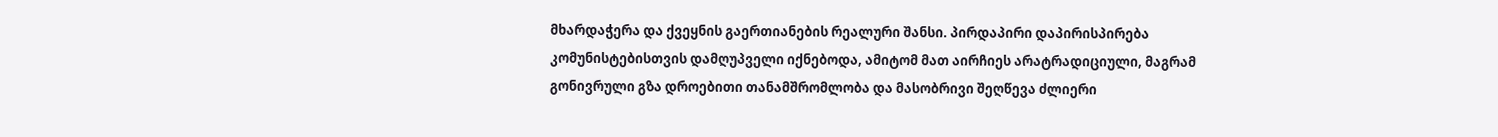მხარდაჭერა და ქვეყნის გაერთიანების რეალური შანსი. პირდაპირი დაპირისპირება კომუნისტებისთვის დამღუპველი იქნებოდა, ამიტომ მათ აირჩიეს არატრადიციული, მაგრამ გონივრული გზა დროებითი თანამშრომლობა და მასობრივი შეღწევა ძლიერი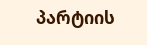პარტიის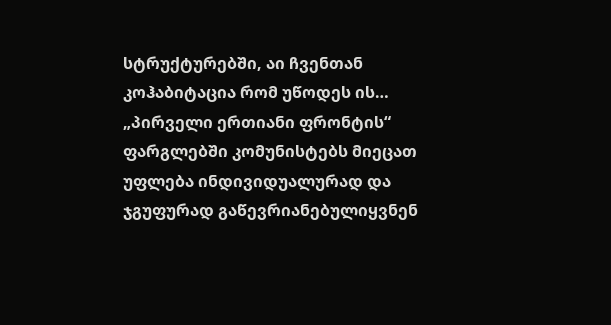სტრუქტურებში, აი ჩვენთან კოჰაბიტაცია რომ უწოდეს ის…
„პირველი ერთიანი ფრონტის“ ფარგლებში კომუნისტებს მიეცათ უფლება ინდივიდუალურად და ჯგუფურად გაწევრიანებულიყვნენ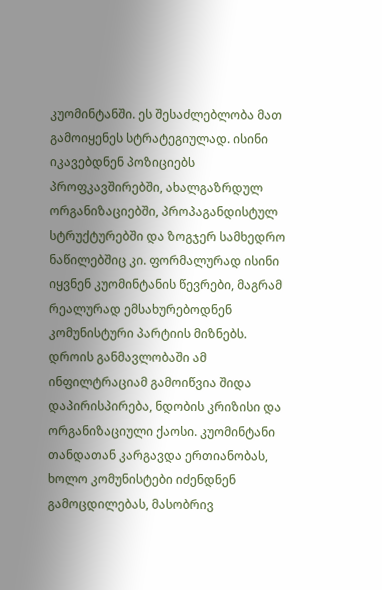კუომინტანში. ეს შესაძლებლობა მათ გამოიყენეს სტრატეგიულად. ისინი იკავებდნენ პოზიციებს პროფკავშირებში, ახალგაზრდულ ორგანიზაციებში, პროპაგანდისტულ სტრუქტურებში და ზოგჯერ სამხედრო ნაწილებშიც კი. ფორმალურად ისინი იყვნენ კუომინტანის წევრები, მაგრამ რეალურად ემსახურებოდნენ კომუნისტური პარტიის მიზნებს.
დროის განმავლობაში ამ ინფილტრაციამ გამოიწვია შიდა დაპირისპირება, ნდობის კრიზისი და ორგანიზაციული ქაოსი. კუომინტანი თანდათან კარგავდა ერთიანობას, ხოლო კომუნისტები იძენდნენ გამოცდილებას, მასობრივ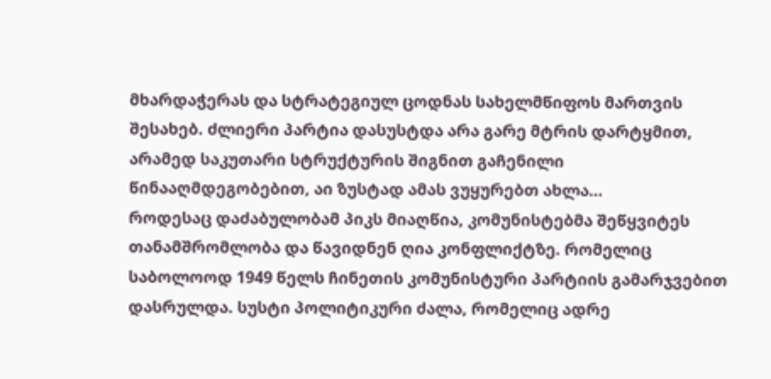მხარდაჭერას და სტრატეგიულ ცოდნას სახელმწიფოს მართვის შესახებ. ძლიერი პარტია დასუსტდა არა გარე მტრის დარტყმით, არამედ საკუთარი სტრუქტურის შიგნით გაჩენილი წინააღმდეგობებით, აი ზუსტად ამას ვუყურებთ ახლა…
როდესაც დაძაბულობამ პიკს მიაღწია, კომუნისტებმა შეწყვიტეს თანამშრომლობა და წავიდნენ ღია კონფლიქტზე. რომელიც საბოლოოდ 1949 წელს ჩინეთის კომუნისტური პარტიის გამარჯვებით დასრულდა. სუსტი პოლიტიკური ძალა, რომელიც ადრე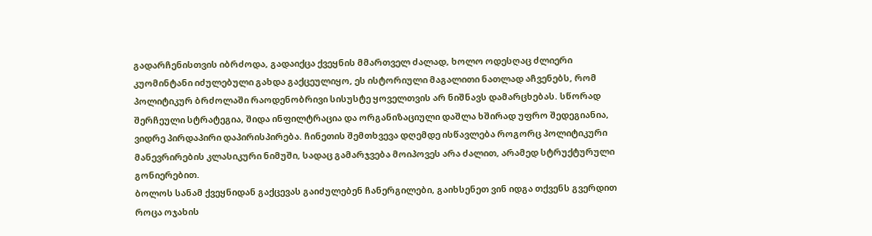გადარჩენისთვის იბრძოდა, გადაიქცა ქვეყნის მმართველ ძალად, ხოლო ოდესღაც ძლიერი კუომინტანი იძულებული გახდა გაქცეულიყო, ეს ისტორიული მაგალითი ნათლად აჩვენებს, რომ პოლიტიკურ ბრძოლაში რაოდენობრივი სისუსტე ყოველთვის არ ნიშნავს დამარცხებას. სწორად შერჩეული სტრატეგია, შიდა ინფილტრაცია და ორგანიზაციული დაშლა ხშირად უფრო შედეგიანია, ვიდრე პირდაპირი დაპირისპირება. ჩინეთის შემთხვევა დღემდე ისწავლება როგორც პოლიტიკური მანევრირების კლასიკური ნიმუში, სადაც გამარჯვება მოიპოვეს არა ძალით, არამედ სტრუქტურული გონიერებით.
ბოლოს სანამ ქვეყნიდან გაქცევას გაიძულებენ ჩანერგილები, გაიხსენეთ ვინ იდგა თქვენს გვერდით როცა ოჯახის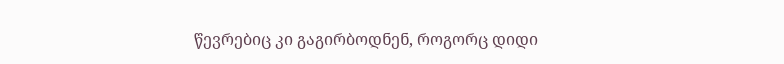წევრებიც კი გაგირბოდნენ, როგორც დიდი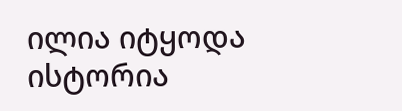ილია იტყოდა ისტორია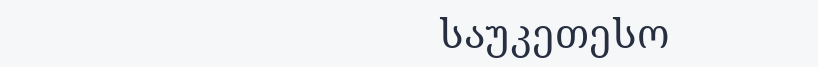საუკეთესო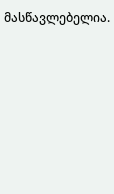მასწავლებელია.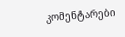კომენტარები